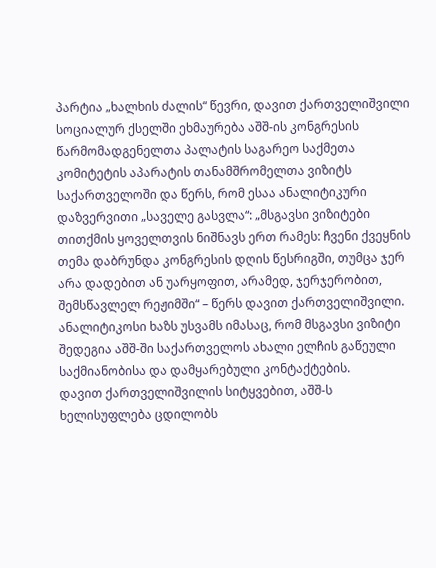პარტია „ხალხის ძალის“ წევრი, დავით ქართველიშვილი სოციალურ ქსელში ეხმაურება აშშ-ის კონგრესის წარმომადგენელთა პალატის საგარეო საქმეთა კომიტეტის აპარატის თანამშრომელთა ვიზიტს საქართველოში და წერს, რომ ესაა ანალიტიკური დაზვერვითი „საველე გასვლა“: „მსგავსი ვიზიტები თითქმის ყოველთვის ნიშნავს ერთ რამეს: ჩვენი ქვეყნის თემა დაბრუნდა კონგრესის დღის წესრიგში, თუმცა ჯერ არა დადებით ან უარყოფით, არამედ, ჯერჯერობით, შემსწავლელ რეჟიმში“ – წერს დავით ქართველიშვილი.
ანალიტიკოსი ხაზს უსვამს იმასაც, რომ მსგავსი ვიზიტი შედეგია აშშ-ში საქართველოს ახალი ელჩის გაწეული საქმიანობისა და დამყარებული კონტაქტების.
დავით ქართველიშვილის სიტყვებით, აშშ-ს ხელისუფლება ცდილობს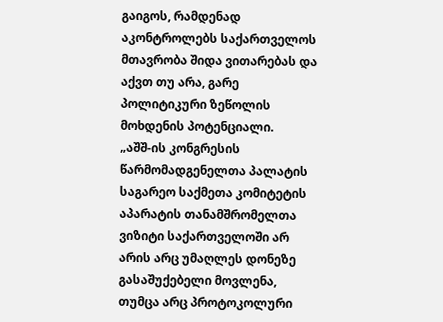გაიგოს, რამდენად აკონტროლებს საქართველოს მთავრობა შიდა ვითარებას და აქვთ თუ არა, გარე პოლიტიკური ზეწოლის მოხდენის პოტენციალი.
„აშშ-ის კონგრესის წარმომადგენელთა პალატის საგარეო საქმეთა კომიტეტის აპარატის თანამშრომელთა ვიზიტი საქართველოში არ არის არც უმაღლეს დონეზე გასაშუქებელი მოვლენა, თუმცა არც პროტოკოლური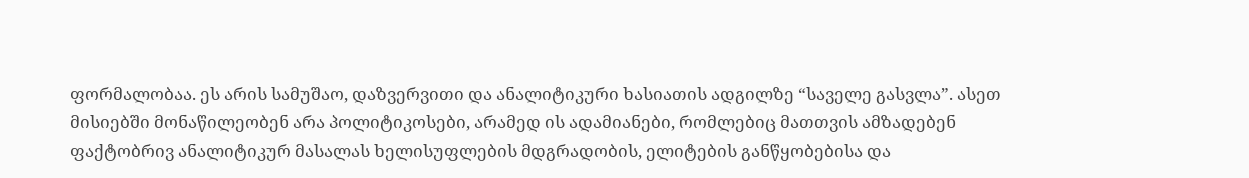ფორმალობაა. ეს არის სამუშაო, დაზვერვითი და ანალიტიკური ხასიათის ადგილზე “საველე გასვლა”. ასეთ მისიებში მონაწილეობენ არა პოლიტიკოსები, არამედ ის ადამიანები, რომლებიც მათთვის ამზადებენ ფაქტობრივ ანალიტიკურ მასალას ხელისუფლების მდგრადობის, ელიტების განწყობებისა და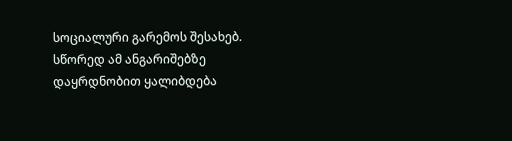სოციალური გარემოს შესახებ. სწორედ ამ ანგარიშებზე დაყრდნობით ყალიბდება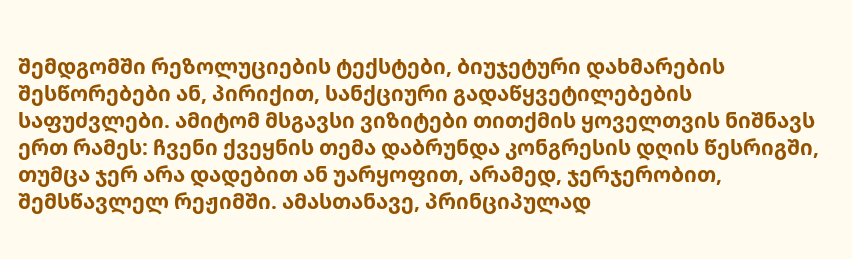შემდგომში რეზოლუციების ტექსტები, ბიუჯეტური დახმარების შესწორებები ან, პირიქით, სანქციური გადაწყვეტილებების საფუძვლები. ამიტომ მსგავსი ვიზიტები თითქმის ყოველთვის ნიშნავს ერთ რამეს: ჩვენი ქვეყნის თემა დაბრუნდა კონგრესის დღის წესრიგში, თუმცა ჯერ არა დადებით ან უარყოფით, არამედ, ჯერჯერობით, შემსწავლელ რეჟიმში. ამასთანავე, პრინციპულად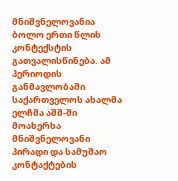მნიშვნელოვანია ბოლო ერთი წლის კონტექსტის გათვალისწინება. ამ პერიოდის განმავლობაში საქართველოს ახალმა ელჩმა აშშ-ში მოახერხა მნიშვნელოვანი პირადი და სამუშაო კონტაქტების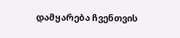დამყარება ჩვენთვის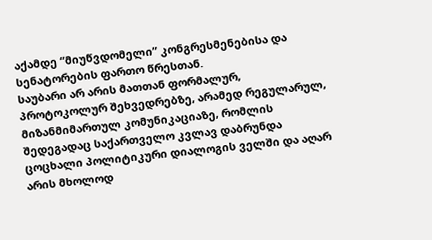აქამდე “მიუწვდომელი” კონგრესმენებისა და სენატორების ფართო წრესთან.
საუბარი არ არის მათთან ფორმალურ, პროტოკოლურ შეხვედრებზე, არამედ რეგულარულ, მიზანმიმართულ კომუნიკაციაზე, რომლის შედეგადაც საქართველო კვლავ დაბრუნდა ცოცხალი პოლიტიკური დიალოგის ველში და აღარ არის მხოლოდ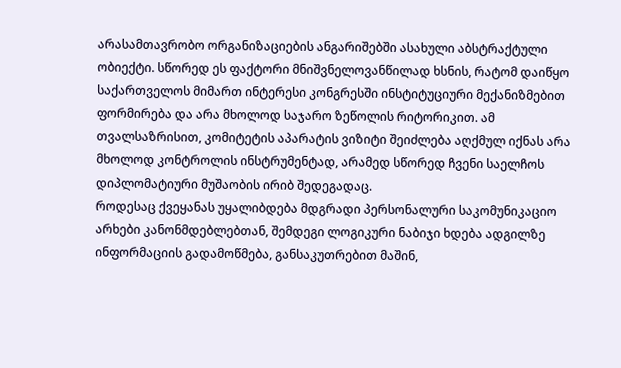არასამთავრობო ორგანიზაციების ანგარიშებში ასახული აბსტრაქტული ობიექტი. სწორედ ეს ფაქტორი მნიშვნელოვანწილად ხსნის, რატომ დაიწყო საქართველოს მიმართ ინტერესი კონგრესში ინსტიტუციური მექანიზმებით ფორმირება და არა მხოლოდ საჯარო ზეწოლის რიტორიკით. ამ თვალსაზრისით, კომიტეტის აპარატის ვიზიტი შეიძლება აღქმულ იქნას არა მხოლოდ კონტროლის ინსტრუმენტად, არამედ სწორედ ჩვენი საელჩოს დიპლომატიური მუშაობის ირიბ შედეგადაც.
როდესაც ქვეყანას უყალიბდება მდგრადი პერსონალური საკომუნიკაციო არხები კანონმდებლებთან, შემდეგი ლოგიკური ნაბიჯი ხდება ადგილზე ინფორმაციის გადამოწმება, განსაკუთრებით მაშინ,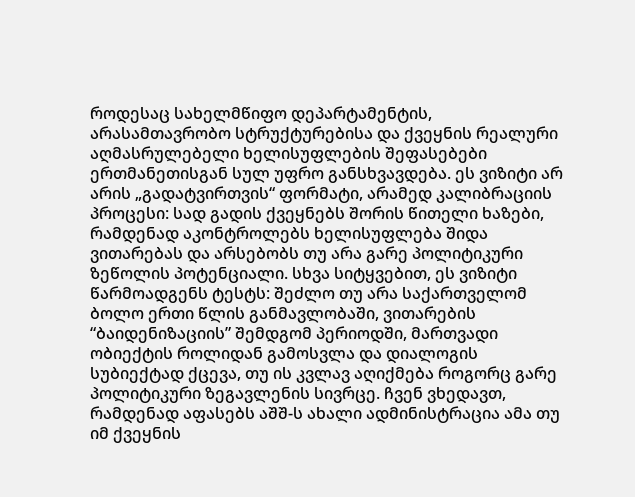როდესაც სახელმწიფო დეპარტამენტის, არასამთავრობო სტრუქტურებისა და ქვეყნის რეალური აღმასრულებელი ხელისუფლების შეფასებები ერთმანეთისგან სულ უფრო განსხვავდება. ეს ვიზიტი არ არის „გადატვირთვის“ ფორმატი, არამედ კალიბრაციის პროცესი: სად გადის ქვეყნებს შორის წითელი ხაზები, რამდენად აკონტროლებს ხელისუფლება შიდა ვითარებას და არსებობს თუ არა გარე პოლიტიკური ზეწოლის პოტენციალი. სხვა სიტყვებით, ეს ვიზიტი წარმოადგენს ტესტს: შეძლო თუ არა საქართველომ ბოლო ერთი წლის განმავლობაში, ვითარების “ბაიდენიზაციის” შემდგომ პერიოდში, მართვადი ობიექტის როლიდან გამოსვლა და დიალოგის სუბიექტად ქცევა, თუ ის კვლავ აღიქმება როგორც გარე პოლიტიკური ზეგავლენის სივრცე. ჩვენ ვხედავთ, რამდენად აფასებს აშშ-ს ახალი ადმინისტრაცია ამა თუ იმ ქვეყნის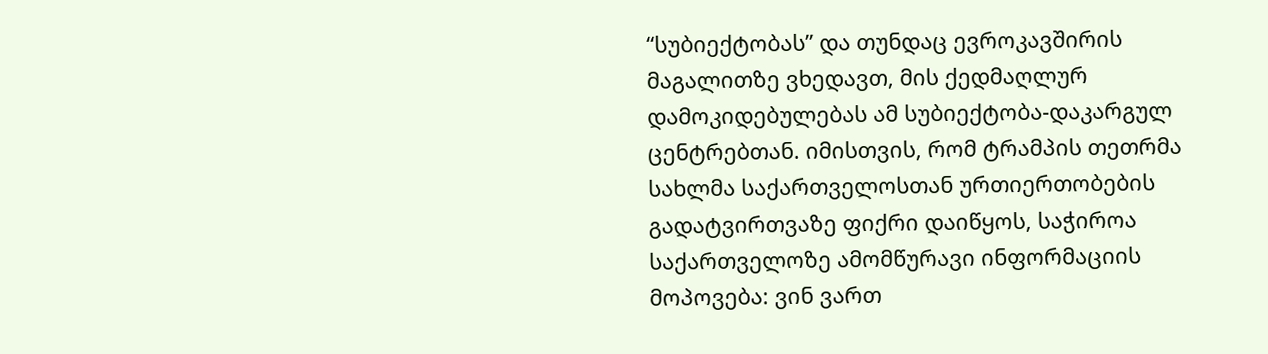“სუბიექტობას” და თუნდაც ევროკავშირის მაგალითზე ვხედავთ, მის ქედმაღლურ დამოკიდებულებას ამ სუბიექტობა-დაკარგულ ცენტრებთან. იმისთვის, რომ ტრამპის თეთრმა სახლმა საქართველოსთან ურთიერთობების გადატვირთვაზე ფიქრი დაიწყოს, საჭიროა საქართველოზე ამომწურავი ინფორმაციის მოპოვება: ვინ ვართ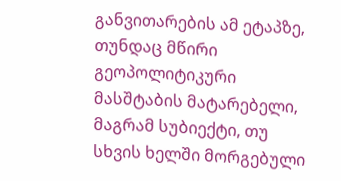განვითარების ამ ეტაპზე, თუნდაც მწირი გეოპოლიტიკური მასშტაბის მატარებელი, მაგრამ სუბიექტი, თუ სხვის ხელში მორგებული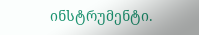ინსტრუმენტი.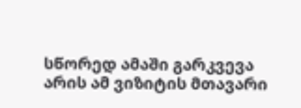სწორედ ამაში გარკვევა არის ამ ვიზიტის მთავარი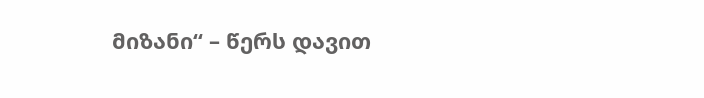მიზანი“ – წერს დავით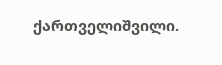ქართველიშვილი.